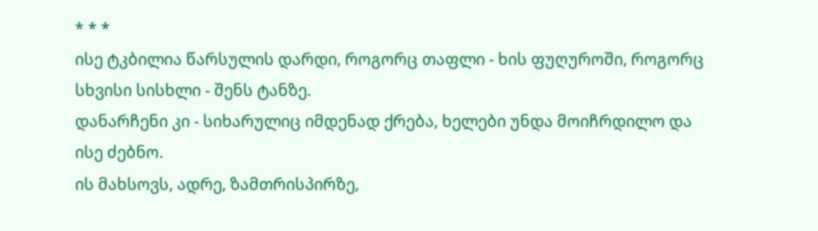* * *
ისე ტკბილია წარსულის დარდი, როგორც თაფლი - ხის ფუღუროში, როგორც სხვისი სისხლი - შენს ტანზე.
დანარჩენი კი - სიხარულიც იმდენად ქრება, ხელები უნდა მოიჩრდილო და ისე ძებნო.
ის მახსოვს, ადრე, ზამთრისპირზე,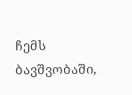ჩემს ბავშვობაში,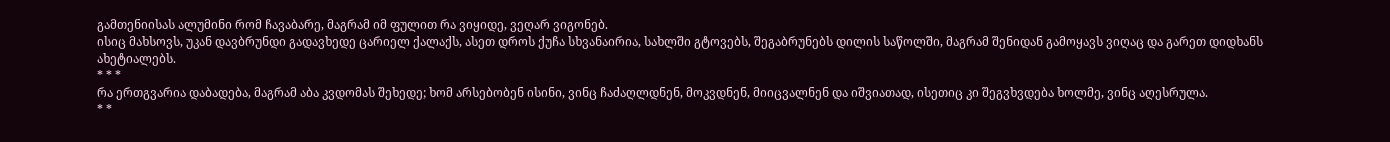გამთენიისას ალუმინი რომ ჩავაბარე, მაგრამ იმ ფულით რა ვიყიდე, ვეღარ ვიგონებ.
ისიც მახსოვს, უკან დავბრუნდი გადავხედე ცარიელ ქალაქს, ასეთ დროს ქუჩა სხვანაირია, სახლში გტოვებს, შეგაბრუნებს დილის საწოლში, მაგრამ შენიდან გამოყავს ვიღაც და გარეთ დიდხანს ახეტიალებს.
* * *
რა ერთგვარია დაბადება, მაგრამ აბა კვდომას შეხედე; ხომ არსებობენ ისინი, ვინც ჩაძაღლდნენ, მოკვდნენ, მიიცვალნენ და იშვიათად, ისეთიც კი შეგვხვდება ხოლმე, ვინც აღესრულა.
* *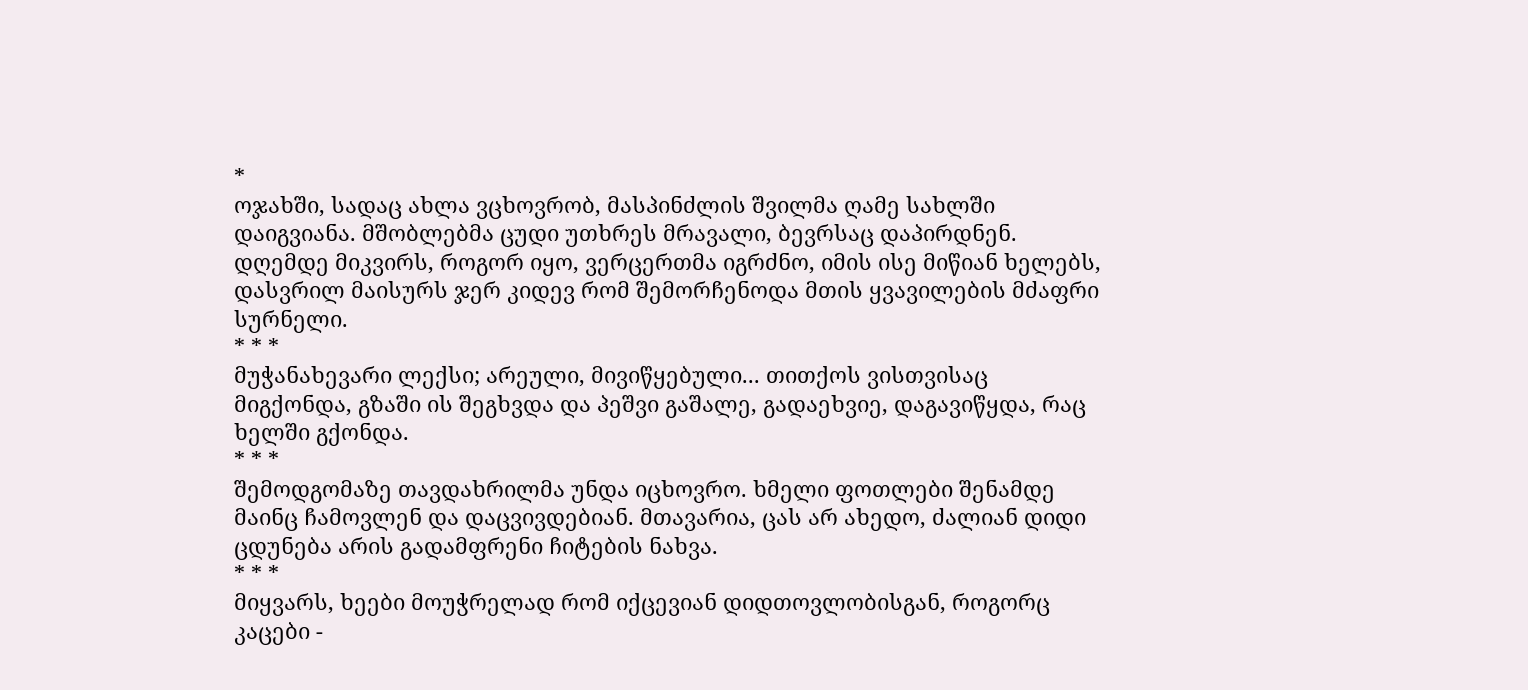*
ოჯახში, სადაც ახლა ვცხოვრობ, მასპინძლის შვილმა ღამე სახლში დაიგვიანა. მშობლებმა ცუდი უთხრეს მრავალი, ბევრსაც დაპირდნენ. დღემდე მიკვირს, როგორ იყო, ვერცერთმა იგრძნო, იმის ისე მიწიან ხელებს, დასვრილ მაისურს ჯერ კიდევ რომ შემორჩენოდა მთის ყვავილების მძაფრი სურნელი.
* * *
მუჭანახევარი ლექსი; არეული, მივიწყებული... თითქოს ვისთვისაც მიგქონდა, გზაში ის შეგხვდა და პეშვი გაშალე, გადაეხვიე, დაგავიწყდა, რაც ხელში გქონდა.
* * *
შემოდგომაზე თავდახრილმა უნდა იცხოვრო. ხმელი ფოთლები შენამდე მაინც ჩამოვლენ და დაცვივდებიან. მთავარია, ცას არ ახედო, ძალიან დიდი ცდუნება არის გადამფრენი ჩიტების ნახვა.
* * *
მიყვარს, ხეები მოუჭრელად რომ იქცევიან დიდთოვლობისგან, როგორც კაცები -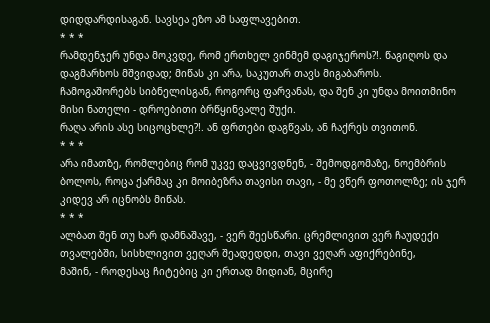დიდდარდისაგან. სავსეა ეზო ამ საფლავებით.
* * *
რამდენჯერ უნდა მოკვდე, რომ ერთხელ ვინმემ დაგიჯეროს?!. წაგიღოს და დაგმარხოს მშვიდად; მიწას კი არა, საკუთარ თავს მიგაბაროს.
ჩამოგაშორებს სიბნელისგან, როგორც ფარვანას, და შენ კი უნდა მოითმინო მისი ნათელი - დროებითი ბრწყინვალე შუქი.
რაღა არის ასე სიცოცხლე?!. ან ფრთები დაგწვას, ან ჩაქრეს თვითონ.
* * *
არა იმათზე, რომლებიც რომ უკვე დაცვივდნენ, - შემოდგომაზე, ნოემბრის ბოლოს, როცა ქარმაც კი მოიბეზრა თავისი თავი, - მე ვწერ ფოთოლზე; ის ჯერ კიდევ არ იცნობს მიწას.
* * *
ალბათ შენ თუ ხარ დამნაშავე, - ვერ შეესწარი. ცრემლივით ვერ ჩაუდექი თვალებში, სისხლივით ვეღარ შეადედდი, თავი ვეღარ აფიქრებინე,
მაშინ, - როდესაც ჩიტებიც კი ერთად მიდიან, მცირე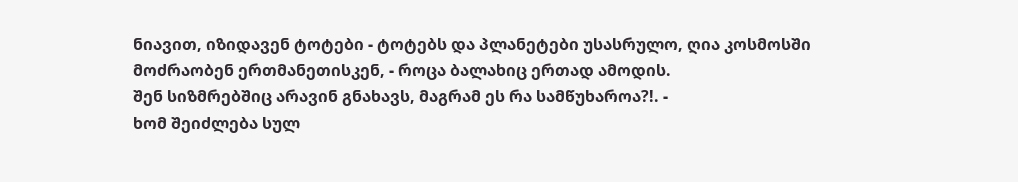ნიავით, იზიდავენ ტოტები - ტოტებს და პლანეტები უსასრულო, ღია კოსმოსში მოძრაობენ ერთმანეთისკენ, - როცა ბალახიც ერთად ამოდის.
შენ სიზმრებშიც არავინ გნახავს, მაგრამ ეს რა სამწუხაროა?!. -
ხომ შეიძლება სულ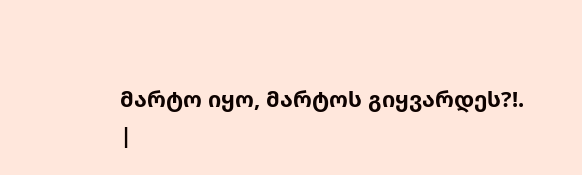მარტო იყო, მარტოს გიყვარდეს?!.
|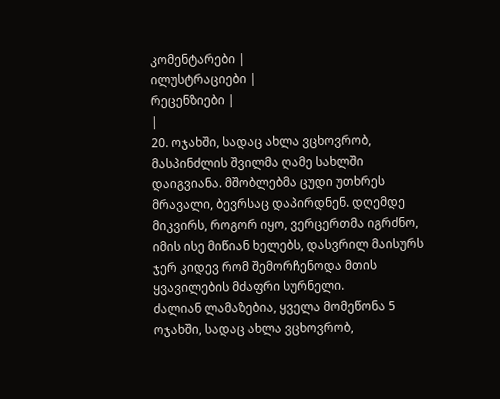კომენტარები |
ილუსტრაციები |
რეცენზიები |
|
20. ოჯახში, სადაც ახლა ვცხოვრობ, მასპინძლის შვილმა ღამე სახლში დაიგვიანა. მშობლებმა ცუდი უთხრეს მრავალი, ბევრსაც დაპირდნენ. დღემდე მიკვირს, როგორ იყო, ვერცერთმა იგრძნო, იმის ისე მიწიან ხელებს, დასვრილ მაისურს ჯერ კიდევ რომ შემორჩენოდა მთის ყვავილების მძაფრი სურნელი.
ძალიან ლამაზებია, ყველა მომეწონა 5 ოჯახში, სადაც ახლა ვცხოვრობ,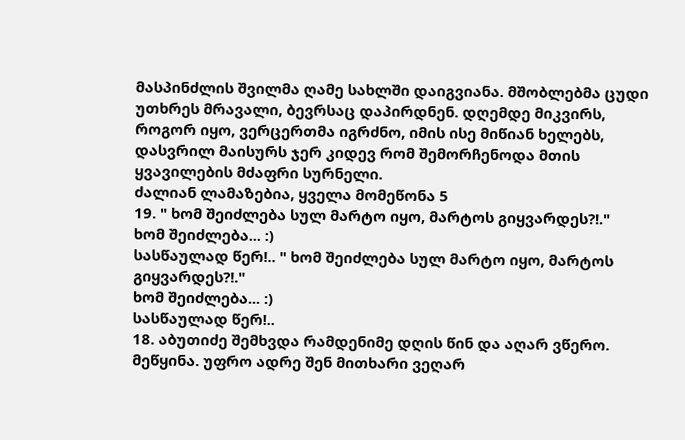მასპინძლის შვილმა ღამე სახლში დაიგვიანა. მშობლებმა ცუდი უთხრეს მრავალი, ბევრსაც დაპირდნენ. დღემდე მიკვირს, როგორ იყო, ვერცერთმა იგრძნო, იმის ისე მიწიან ხელებს, დასვრილ მაისურს ჯერ კიდევ რომ შემორჩენოდა მთის ყვავილების მძაფრი სურნელი.
ძალიან ლამაზებია, ყველა მომეწონა 5
19. " ხომ შეიძლება სულ მარტო იყო, მარტოს გიყვარდეს?!."
ხომ შეიძლება... :)
სასწაულად წერ!.. " ხომ შეიძლება სულ მარტო იყო, მარტოს გიყვარდეს?!."
ხომ შეიძლება... :)
სასწაულად წერ!..
18. აბუთიძე შემხვდა რამდენიმე დღის წინ და აღარ ვწერო. მეწყინა. უფრო ადრე შენ მითხარი ვეღარ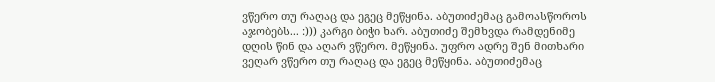ვწერო თუ რაღაც და ეგეც მეწყინა. აბუთიძემაც გამოასწოროს აჯობებს... :))) კარგი ბიჭი ხარ. აბუთიძე შემხვდა რამდენიმე დღის წინ და აღარ ვწერო. მეწყინა. უფრო ადრე შენ მითხარი ვეღარ ვწერო თუ რაღაც და ეგეც მეწყინა. აბუთიძემაც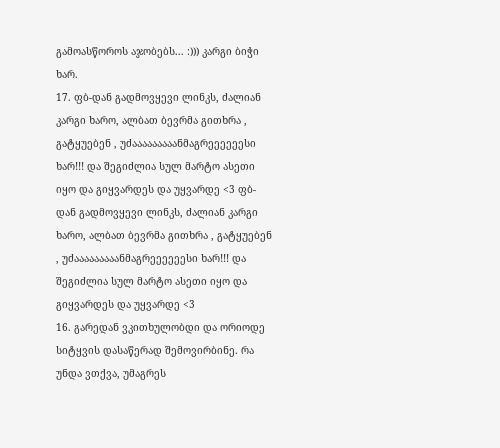გამოასწოროს აჯობებს... :))) კარგი ბიჭი ხარ.
17. ფბ-დან გადმოვყევი ლინკს, ძალიან კარგი ხარო, ალბათ ბევრმა გითხრა , გატყუებენ , უძააააააააანმაგრეეეეეესი ხარ!!! და შეგიძლია სულ მარტო ასეთი იყო და გიყვარდეს და უყვარდე <3 ფბ-დან გადმოვყევი ლინკს, ძალიან კარგი ხარო, ალბათ ბევრმა გითხრა , გატყუებენ , უძააააააააანმაგრეეეეეესი ხარ!!! და შეგიძლია სულ მარტო ასეთი იყო და გიყვარდეს და უყვარდე <3
16. გარედან ვკითხულობდი და ორიოდე სიტყვის დასაწერად შემოვირბინე. რა უნდა ვთქვა, უმაგრეს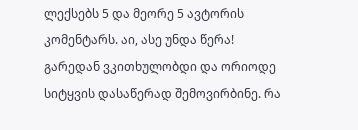ლექსებს 5 და მეორე 5 ავტორის კომენტარს. აი, ასე უნდა წერა! გარედან ვკითხულობდი და ორიოდე სიტყვის დასაწერად შემოვირბინე. რა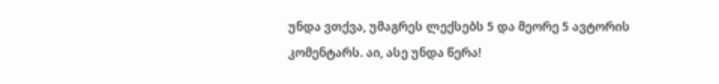უნდა ვთქვა, უმაგრეს ლექსებს 5 და მეორე 5 ავტორის კომენტარს. აი, ასე უნდა წერა!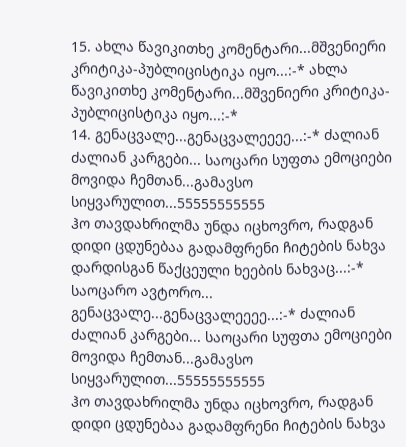15. ახლა წავიკითხე კომენტარი...მშვენიერი კრიტიკა-პუბლიცისტიკა იყო...:-* ახლა წავიკითხე კომენტარი...მშვენიერი კრიტიკა-პუბლიცისტიკა იყო...:-*
14. გენაცვალე...გენაცვალეეეე...:-* ძალიან ძალიან კარგები... საოცარი სუფთა ემოციები მოვიდა ჩემთან...გამავსო სიყვარულით...55555555555
ჰო თავდახრილმა უნდა იცხოვრო, რადგან დიდი ცდუნებაა გადამფრენი ჩიტების ნახვა დარდისგან წაქცეული ხეების ნახვაც...:-* საოცარო ავტორო... გენაცვალე...გენაცვალეეეე...:-* ძალიან ძალიან კარგები... საოცარი სუფთა ემოციები მოვიდა ჩემთან...გამავსო სიყვარულით...55555555555
ჰო თავდახრილმა უნდა იცხოვრო, რადგან დიდი ცდუნებაა გადამფრენი ჩიტების ნახვა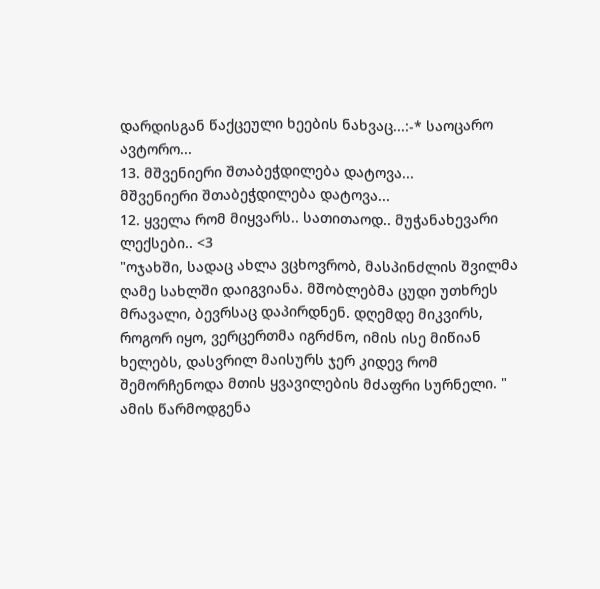დარდისგან წაქცეული ხეების ნახვაც...:-* საოცარო ავტორო...
13. მშვენიერი შთაბეჭდილება დატოვა...
მშვენიერი შთაბეჭდილება დატოვა...
12. ყველა რომ მიყვარს.. სათითაოდ.. მუჭანახევარი ლექსები.. <3
"ოჯახში, სადაც ახლა ვცხოვრობ, მასპინძლის შვილმა ღამე სახლში დაიგვიანა. მშობლებმა ცუდი უთხრეს მრავალი, ბევრსაც დაპირდნენ. დღემდე მიკვირს, როგორ იყო, ვერცერთმა იგრძნო, იმის ისე მიწიან ხელებს, დასვრილ მაისურს ჯერ კიდევ რომ შემორჩენოდა მთის ყვავილების მძაფრი სურნელი. "
ამის წარმოდგენა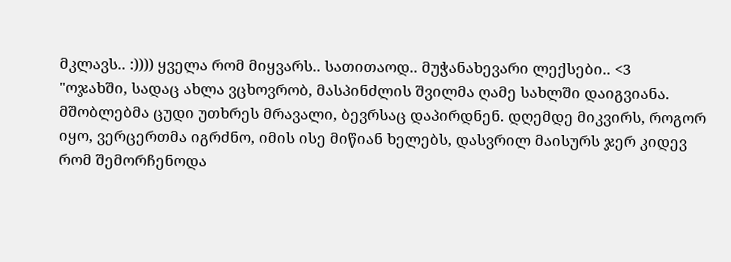მკლავს.. :)))) ყველა რომ მიყვარს.. სათითაოდ.. მუჭანახევარი ლექსები.. <3
"ოჯახში, სადაც ახლა ვცხოვრობ, მასპინძლის შვილმა ღამე სახლში დაიგვიანა. მშობლებმა ცუდი უთხრეს მრავალი, ბევრსაც დაპირდნენ. დღემდე მიკვირს, როგორ იყო, ვერცერთმა იგრძნო, იმის ისე მიწიან ხელებს, დასვრილ მაისურს ჯერ კიდევ რომ შემორჩენოდა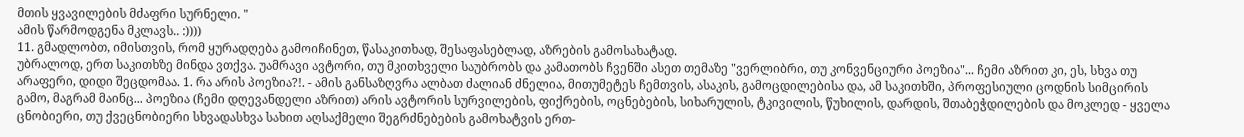მთის ყვავილების მძაფრი სურნელი. "
ამის წარმოდგენა მკლავს.. :))))
11. გმადლობთ, იმისთვის, რომ ყურადღება გამოიჩინეთ, წასაკითხად, შესაფასებლად, აზრების გამოსახატად.
უბრალოდ, ერთ საკითხზე მინდა ვთქვა. უამრავი ავტორი, თუ მკითხველი საუბრობს და კამათობს ჩვენში ასეთ თემაზე "ვერლიბრი, თუ კონვენციური პოეზია"... ჩემი აზრით კი, ეს, სხვა თუ არაფერი, დიდი შეცდომაა. 1. რა არის პოეზია?!. - ამის განსაზღვრა ალბათ ძალიან ძნელია, მითუმეტეს ჩემთვის, ასაკის, გამოცდილებისა და, ამ საკითხში, პროფესიული ცოდნის სიმცირის გამო, მაგრამ მაინც... პოეზია (ჩემი დღევანდელი აზრით) არის ავტორის სურვილების, ფიქრების, ოცნებების, სიხარულის, ტკივილის, წუხილის, დარდის, შთაბეჭდილების და მოკლედ - ყველა ცნობიერი, თუ ქვეცნობიერი სხვადასხვა სახით აღსაქმელი შეგრძნებების გამოხატვის ერთ-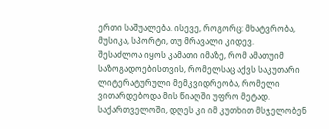ერთი საშუალება. ისევე, როგორც: მხატვრობა, მუსიკა, სპორტი, თუ მრავალი კიდევ.
შესაძლოა იყოს კამათი იმაზე, რომ ამათუიმ საზოგადოებისთვის, რომელსაც აქვს საკუთარი ლიტერატურული მემკვიდრეობა, რომელი ვითარდებოდა მის წიაღში უფრო მეტად. საქართველოში, დღეს კი იმ კუთხით მსჯელობენ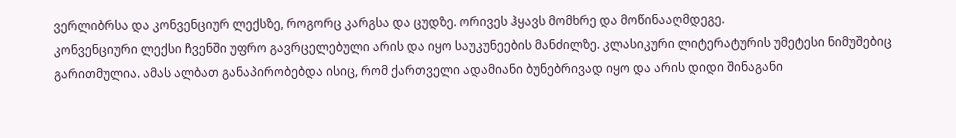ვერლიბრსა და კონვენციურ ლექსზე, როგორც კარგსა და ცუდზე. ორივეს ჰყავს მომხრე და მოწინააღმდეგე.
კონვენციური ლექსი ჩვენში უფრო გავრცელებული არის და იყო საუკუნეების მანძილზე. კლასიკური ლიტერატურის უმეტესი ნიმუშებიც გარითმულია. ამას ალბათ განაპირობებდა ისიც, რომ ქართველი ადამიანი ბუნებრივად იყო და არის დიდი შინაგანი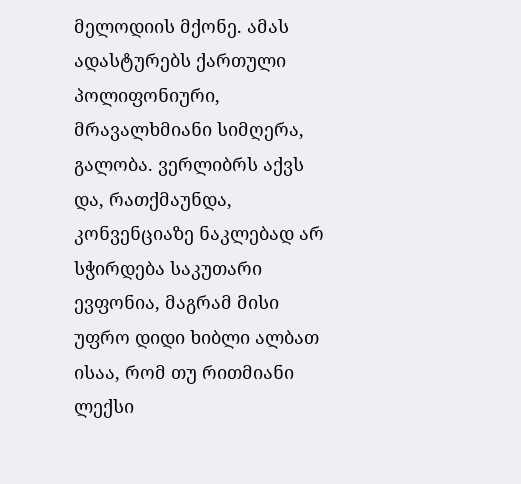მელოდიის მქონე. ამას ადასტურებს ქართული პოლიფონიური, მრავალხმიანი სიმღერა, გალობა. ვერლიბრს აქვს და, რათქმაუნდა, კონვენციაზე ნაკლებად არ სჭირდება საკუთარი ევფონია, მაგრამ მისი უფრო დიდი ხიბლი ალბათ ისაა, რომ თუ რითმიანი ლექსი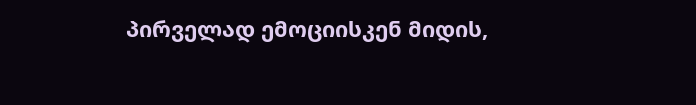პირველად ემოციისკენ მიდის,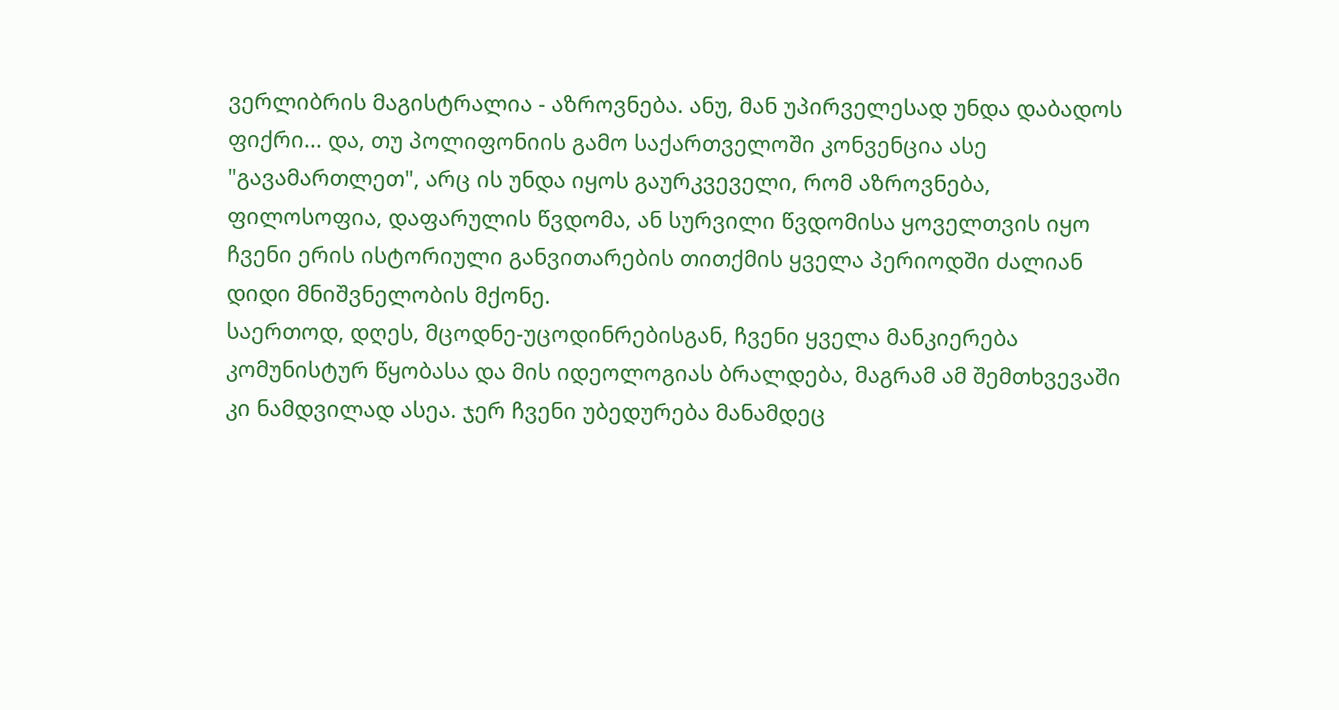ვერლიბრის მაგისტრალია - აზროვნება. ანუ, მან უპირველესად უნდა დაბადოს ფიქრი... და, თუ პოლიფონიის გამო საქართველოში კონვენცია ასე "გავამართლეთ", არც ის უნდა იყოს გაურკვეველი, რომ აზროვნება, ფილოსოფია, დაფარულის წვდომა, ან სურვილი წვდომისა ყოველთვის იყო ჩვენი ერის ისტორიული განვითარების თითქმის ყველა პერიოდში ძალიან დიდი მნიშვნელობის მქონე.
საერთოდ, დღეს, მცოდნე-უცოდინრებისგან, ჩვენი ყველა მანკიერება კომუნისტურ წყობასა და მის იდეოლოგიას ბრალდება, მაგრამ ამ შემთხვევაში კი ნამდვილად ასეა. ჯერ ჩვენი უბედურება მანამდეც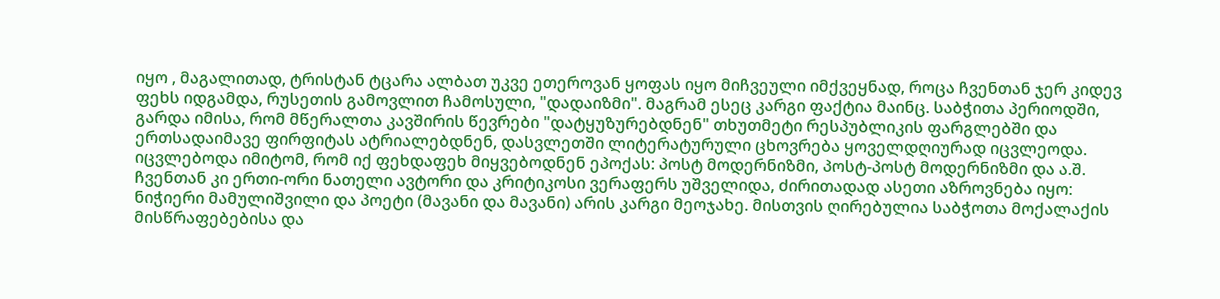იყო , მაგალითად, ტრისტან ტცარა ალბათ უკვე ეთეროვან ყოფას იყო მიჩვეული იმქვეყნად, როცა ჩვენთან ჯერ კიდევ ფეხს იდგამდა, რუსეთის გამოვლით ჩამოსული, "დადაიზმი". მაგრამ ესეც კარგი ფაქტია მაინც. საბჭითა პერიოდში, გარდა იმისა, რომ მწერალთა კავშირის წევრები "დატყუზურებდნენ" თხუთმეტი რესპუბლიკის ფარგლებში და ერთსადაიმავე ფირფიტას ატრიალებდნენ, დასვლეთში ლიტერატურული ცხოვრება ყოველდღიურად იცვლეოდა. იცვლებოდა იმიტომ, რომ იქ ფეხდაფეხ მიყვებოდნენ ეპოქას: პოსტ მოდერნიზმი, პოსტ-პოსტ მოდერნიზმი და ა.შ. ჩვენთან კი ერთი-ორი ნათელი ავტორი და კრიტიკოსი ვერაფერს უშველიდა, ძირითადად ასეთი აზროვნება იყო: ნიჭიერი მამულიშვილი და პოეტი (მავანი და მავანი) არის კარგი მეოჯახე. მისთვის ღირებულია საბჭოთა მოქალაქის მისწრაფებებისა და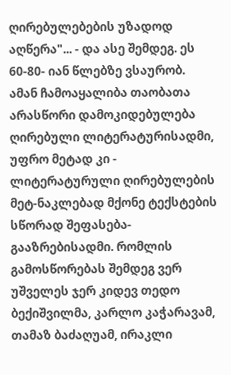ღირებულებების უზადოდ აღწერა"... - და ასე შემდეგ. ეს 60-80- იან წლებზე ვსაურობ.
ამან ჩამოაყალიბა თაობათა არასწორი დამოკიდებულება ღირებული ლიტერატურისადმი, უფრო მეტად კი - ლიტერატურული ღირებულების მეტ-ნაკლებად მქონე ტექსტების სწორად შეფასება-გააზრებისადმი. რომლის გამოსწორებას შემდეგ ვერ უშველეს ჯერ კიდევ თედო ბექიშვილმა, კარლო კაჭარავამ, თამაზ ბაძაღუამ, ირაკლი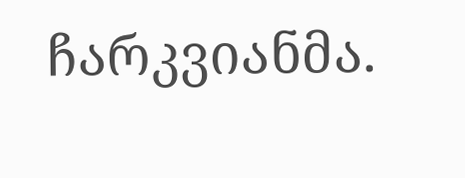ჩარკვიანმა.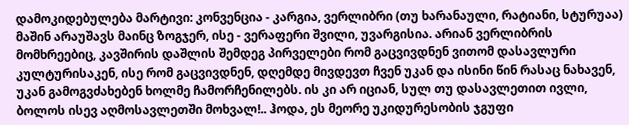დამოკიდებულება მარტივი: კონვენცია - კარგია, ვერლიბრი (თუ ხარანაული, რატიანი, სტურუაა) მაშინ არაუშავს მაინც ზოგჯერ, ისე - ვერაფერი შვილი, უვარგისია. არიან ვერლიბრის მომხრეებიც, კავშირის დაშლის შემდეგ პირველები რომ გაცვივდნენ ვითომ დასავლური კულტურისაკენ, ისე რომ გაცვივდნენ, დღემდე მივდევთ ჩვენ უკან და ისინი წინ რასაც ნახავენ, უკან გამოგვძახებენ ხოლმე ჩამორჩენილებს. ის კი არ იციან, სულ თუ დასავლეთით ივლი, ბოლოს ისევ აღმოსავლეთში მოხვალ!.. ჰოდა, ეს მეორე უკიდურესობის ჯგუფი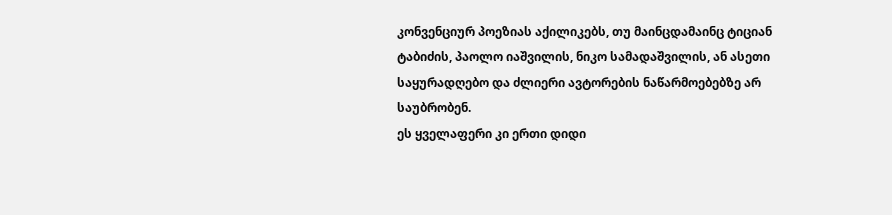კონვენციურ პოეზიას აქილიკებს, თუ მაინცდამაინც ტიციან ტაბიძის, პაოლო იაშვილის, ნიკო სამადაშვილის, ან ასეთი საყურადღებო და ძლიერი ავტორების ნაწარმოებებზე არ საუბრობენ.
ეს ყველაფერი კი ერთი დიდი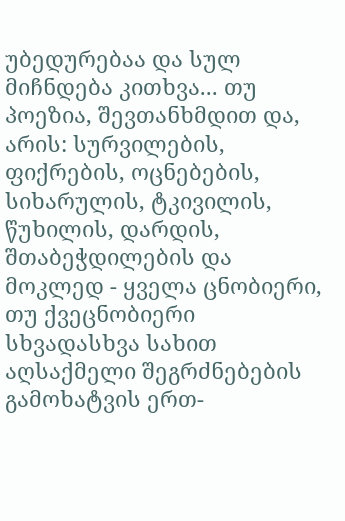უბედურებაა და სულ მიჩნდება კითხვა... თუ პოეზია, შევთანხმდით და, არის: სურვილების, ფიქრების, ოცნებების, სიხარულის, ტკივილის, წუხილის, დარდის, შთაბეჭდილების და მოკლედ - ყველა ცნობიერი, თუ ქვეცნობიერი სხვადასხვა სახით აღსაქმელი შეგრძნებების გამოხატვის ერთ-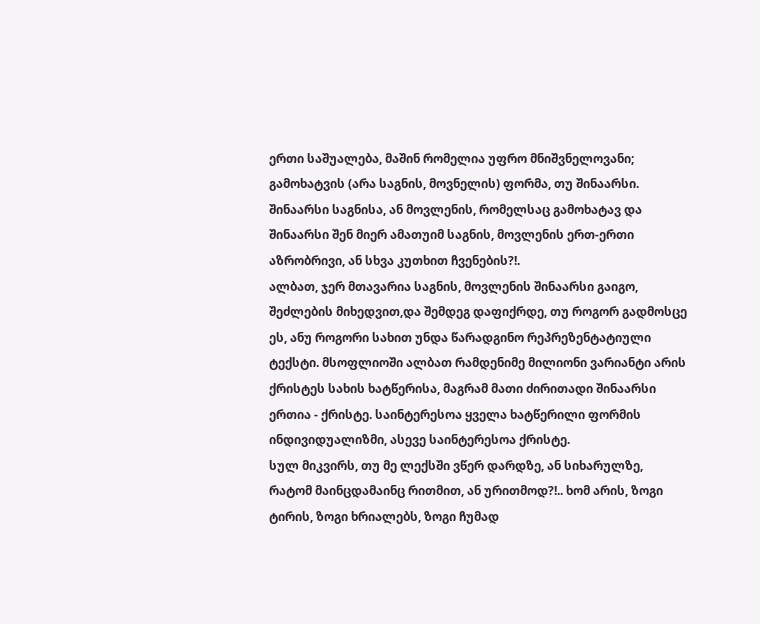ერთი საშუალება, მაშინ რომელია უფრო მნიშვნელოვანი; გამოხატვის (არა საგნის, მოვნელის) ფორმა, თუ შინაარსი. შინაარსი საგნისა, ან მოვლენის, რომელსაც გამოხატავ და შინაარსი შენ მიერ ამათუიმ საგნის, მოვლენის ერთ-ერთი აზრობრივი, ან სხვა კუთხით ჩვენების?!.
ალბათ, ჯერ მთავარია საგნის, მოვლენის შინაარსი გაიგო, შეძლების მიხედვით,და შემდეგ დაფიქრდე, თუ როგორ გადმოსცე ეს, ანუ როგორი სახით უნდა წარადგინო რეპრეზენტატიული ტექსტი. მსოფლიოში ალბათ რამდენიმე მილიონი ვარიანტი არის ქრისტეს სახის ხატწერისა, მაგრამ მათი ძირითადი შინაარსი ერთია - ქრისტე. საინტერესოა ყველა ხატწერილი ფორმის ინდივიდუალიზმი, ასევე საინტერესოა ქრისტე.
სულ მიკვირს, თუ მე ლექსში ვწერ დარდზე, ან სიხარულზე, რატომ მაინცდამაინც რითმით, ან ურითმოდ?!.. ხომ არის, ზოგი ტირის, ზოგი ხრიალებს, ზოგი ჩუმად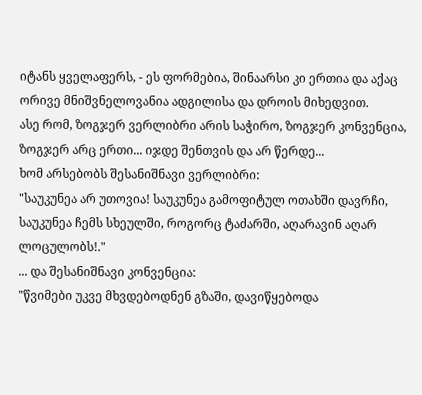იტანს ყველაფერს, - ეს ფორმებია, შინაარსი კი ერთია და აქაც ორივე მნიშვნელოვანია ადგილისა და დროის მიხედვით.
ასე რომ, ზოგჯერ ვერლიბრი არის საჭირო, ზოგჯერ კონვენცია, ზოგჯერ არც ერთი... იჯდე შენთვის და არ წერდე...
ხომ არსებობს შესანიშნავი ვერლიბრი:
"საუკუნეა არ უთოვია! საუკუნეა გამოფიტულ ოთახში დავრჩი, საუკუნეა ჩემს სხეულში, როგორც ტაძარში, აღარავინ აღარ ლოცულობს!."
... და შესანიშნავი კონვენცია:
"წვიმები უკვე მხვდებოდნენ გზაში, დავიწყებოდა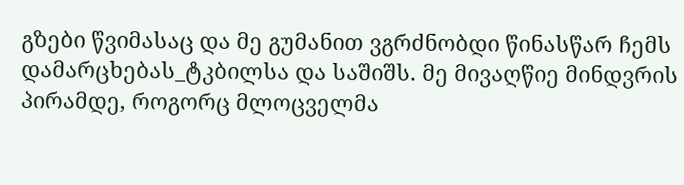გზები წვიმასაც და მე გუმანით ვგრძნობდი წინასწარ ჩემს დამარცხებას_ტკბილსა და საშიშს. მე მივაღწიე მინდვრის პირამდე, როგორც მლოცველმა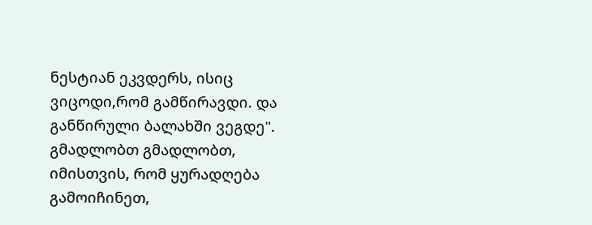ნესტიან ეკვდერს, ისიც ვიცოდი,რომ გამწირავდი. და განწირული ბალახში ვეგდე".
გმადლობთ გმადლობთ, იმისთვის, რომ ყურადღება გამოიჩინეთ,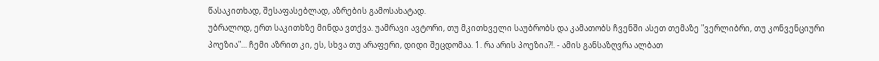წასაკითხად, შესაფასებლად, აზრების გამოსახატად.
უბრალოდ, ერთ საკითხზე მინდა ვთქვა. უამრავი ავტორი, თუ მკითხველი საუბრობს და კამათობს ჩვენში ასეთ თემაზე "ვერლიბრი, თუ კონვენციური პოეზია"... ჩემი აზრით კი, ეს, სხვა თუ არაფერი, დიდი შეცდომაა. 1. რა არის პოეზია?!. - ამის განსაზღვრა ალბათ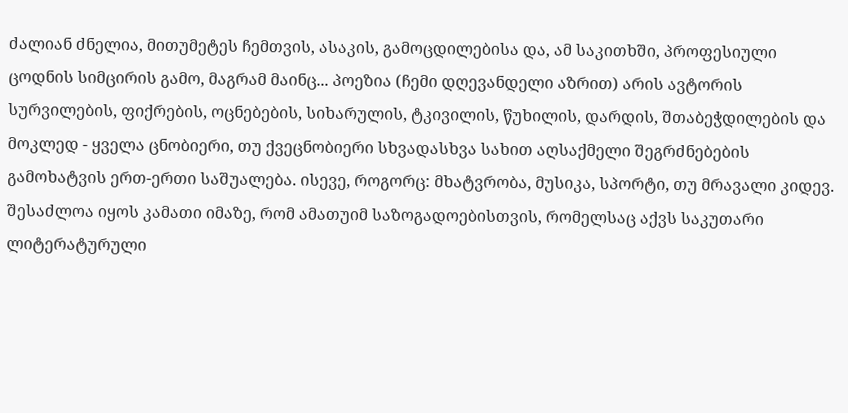ძალიან ძნელია, მითუმეტეს ჩემთვის, ასაკის, გამოცდილებისა და, ამ საკითხში, პროფესიული ცოდნის სიმცირის გამო, მაგრამ მაინც... პოეზია (ჩემი დღევანდელი აზრით) არის ავტორის სურვილების, ფიქრების, ოცნებების, სიხარულის, ტკივილის, წუხილის, დარდის, შთაბეჭდილების და მოკლედ - ყველა ცნობიერი, თუ ქვეცნობიერი სხვადასხვა სახით აღსაქმელი შეგრძნებების გამოხატვის ერთ-ერთი საშუალება. ისევე, როგორც: მხატვრობა, მუსიკა, სპორტი, თუ მრავალი კიდევ.
შესაძლოა იყოს კამათი იმაზე, რომ ამათუიმ საზოგადოებისთვის, რომელსაც აქვს საკუთარი ლიტერატურული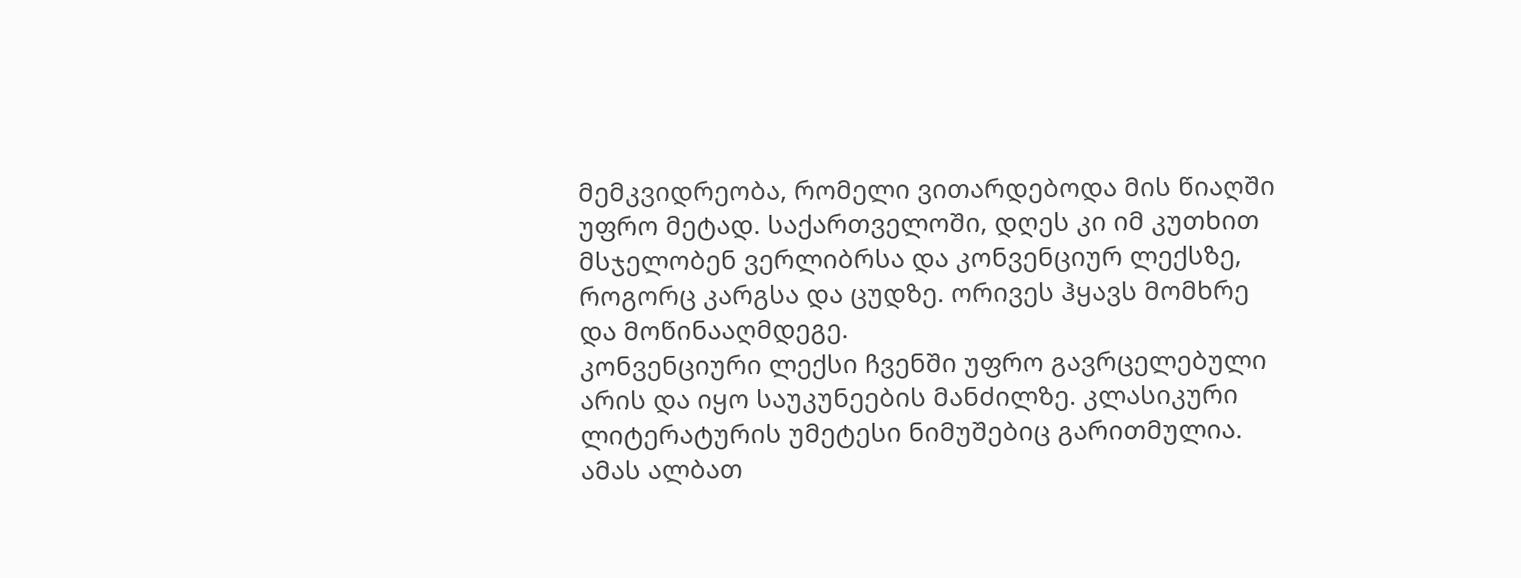მემკვიდრეობა, რომელი ვითარდებოდა მის წიაღში უფრო მეტად. საქართველოში, დღეს კი იმ კუთხით მსჯელობენ ვერლიბრსა და კონვენციურ ლექსზე, როგორც კარგსა და ცუდზე. ორივეს ჰყავს მომხრე და მოწინააღმდეგე.
კონვენციური ლექსი ჩვენში უფრო გავრცელებული არის და იყო საუკუნეების მანძილზე. კლასიკური ლიტერატურის უმეტესი ნიმუშებიც გარითმულია. ამას ალბათ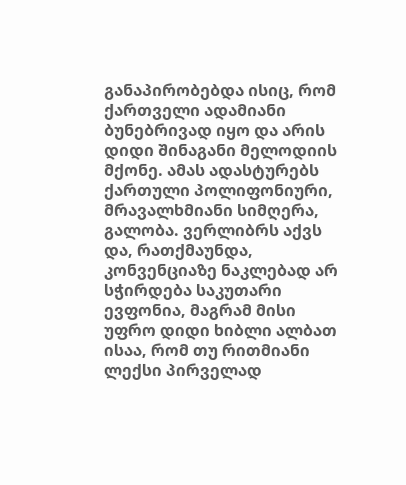განაპირობებდა ისიც, რომ ქართველი ადამიანი ბუნებრივად იყო და არის დიდი შინაგანი მელოდიის მქონე. ამას ადასტურებს ქართული პოლიფონიური, მრავალხმიანი სიმღერა, გალობა. ვერლიბრს აქვს და, რათქმაუნდა, კონვენციაზე ნაკლებად არ სჭირდება საკუთარი ევფონია, მაგრამ მისი უფრო დიდი ხიბლი ალბათ ისაა, რომ თუ რითმიანი ლექსი პირველად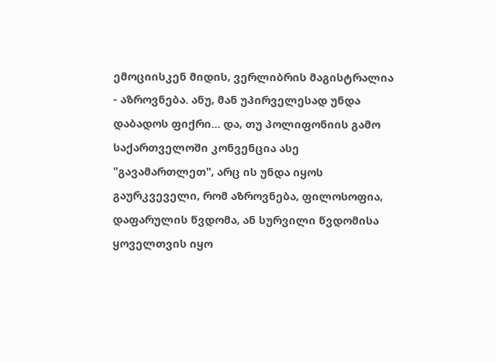ემოციისკენ მიდის, ვერლიბრის მაგისტრალია - აზროვნება. ანუ, მან უპირველესად უნდა დაბადოს ფიქრი... და, თუ პოლიფონიის გამო საქართველოში კონვენცია ასე "გავამართლეთ", არც ის უნდა იყოს გაურკვეველი, რომ აზროვნება, ფილოსოფია, დაფარულის წვდომა, ან სურვილი წვდომისა ყოველთვის იყო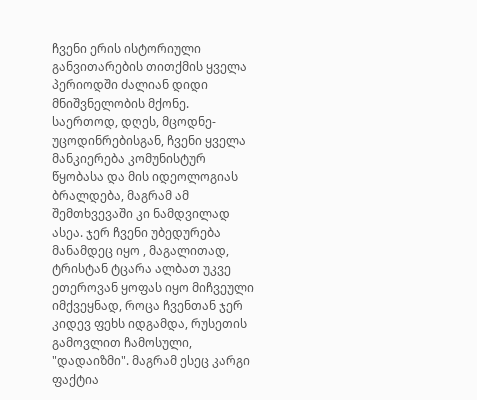ჩვენი ერის ისტორიული განვითარების თითქმის ყველა პერიოდში ძალიან დიდი მნიშვნელობის მქონე.
საერთოდ, დღეს, მცოდნე-უცოდინრებისგან, ჩვენი ყველა მანკიერება კომუნისტურ წყობასა და მის იდეოლოგიას ბრალდება, მაგრამ ამ შემთხვევაში კი ნამდვილად ასეა. ჯერ ჩვენი უბედურება მანამდეც იყო , მაგალითად, ტრისტან ტცარა ალბათ უკვე ეთეროვან ყოფას იყო მიჩვეული იმქვეყნად, როცა ჩვენთან ჯერ კიდევ ფეხს იდგამდა, რუსეთის გამოვლით ჩამოსული, "დადაიზმი". მაგრამ ესეც კარგი ფაქტია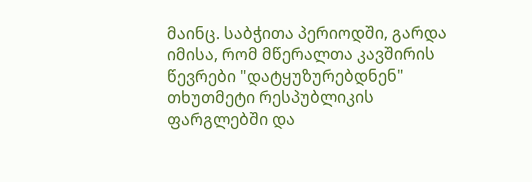მაინც. საბჭითა პერიოდში, გარდა იმისა, რომ მწერალთა კავშირის წევრები "დატყუზურებდნენ" თხუთმეტი რესპუბლიკის ფარგლებში და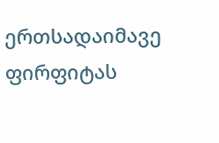ერთსადაიმავე ფირფიტას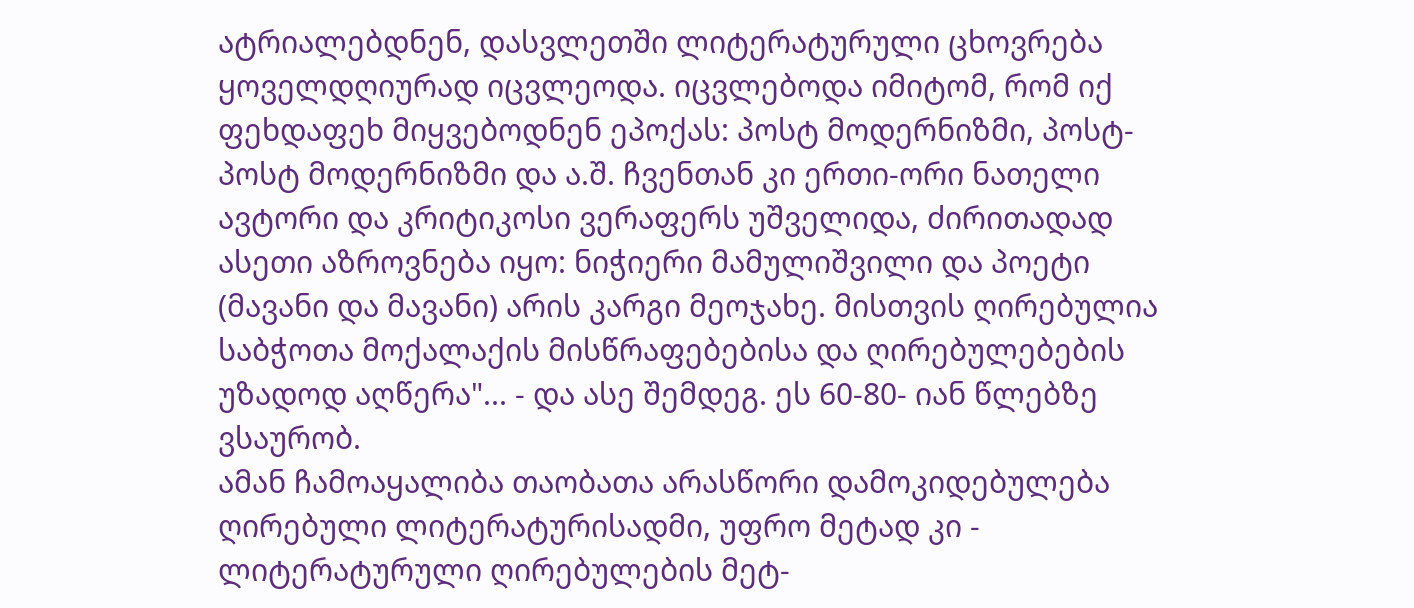ატრიალებდნენ, დასვლეთში ლიტერატურული ცხოვრება ყოველდღიურად იცვლეოდა. იცვლებოდა იმიტომ, რომ იქ ფეხდაფეხ მიყვებოდნენ ეპოქას: პოსტ მოდერნიზმი, პოსტ-პოსტ მოდერნიზმი და ა.შ. ჩვენთან კი ერთი-ორი ნათელი ავტორი და კრიტიკოსი ვერაფერს უშველიდა, ძირითადად ასეთი აზროვნება იყო: ნიჭიერი მამულიშვილი და პოეტი (მავანი და მავანი) არის კარგი მეოჯახე. მისთვის ღირებულია საბჭოთა მოქალაქის მისწრაფებებისა და ღირებულებების უზადოდ აღწერა"... - და ასე შემდეგ. ეს 60-80- იან წლებზე ვსაურობ.
ამან ჩამოაყალიბა თაობათა არასწორი დამოკიდებულება ღირებული ლიტერატურისადმი, უფრო მეტად კი - ლიტერატურული ღირებულების მეტ-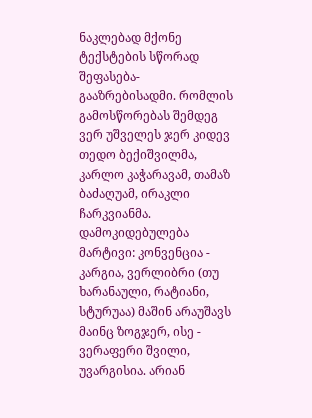ნაკლებად მქონე ტექსტების სწორად შეფასება-გააზრებისადმი. რომლის გამოსწორებას შემდეგ ვერ უშველეს ჯერ კიდევ თედო ბექიშვილმა, კარლო კაჭარავამ, თამაზ ბაძაღუამ, ირაკლი ჩარკვიანმა. დამოკიდებულება მარტივი: კონვენცია - კარგია, ვერლიბრი (თუ ხარანაული, რატიანი, სტურუაა) მაშინ არაუშავს მაინც ზოგჯერ, ისე - ვერაფერი შვილი, უვარგისია. არიან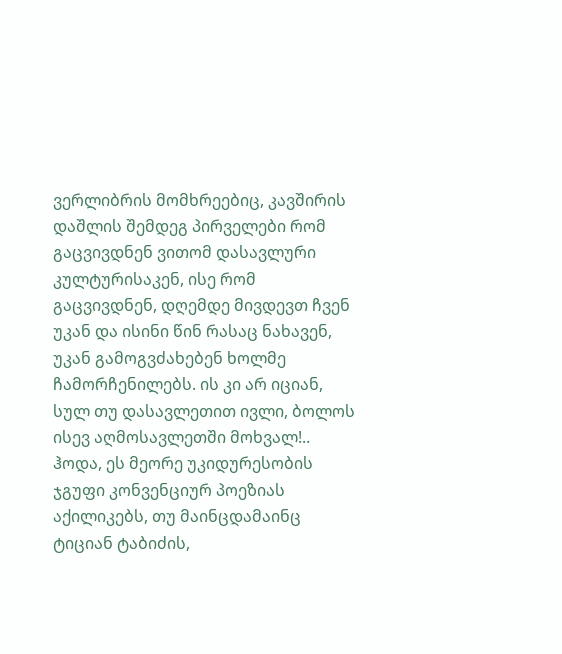ვერლიბრის მომხრეებიც, კავშირის დაშლის შემდეგ პირველები რომ გაცვივდნენ ვითომ დასავლური კულტურისაკენ, ისე რომ გაცვივდნენ, დღემდე მივდევთ ჩვენ უკან და ისინი წინ რასაც ნახავენ, უკან გამოგვძახებენ ხოლმე ჩამორჩენილებს. ის კი არ იციან, სულ თუ დასავლეთით ივლი, ბოლოს ისევ აღმოსავლეთში მოხვალ!.. ჰოდა, ეს მეორე უკიდურესობის ჯგუფი კონვენციურ პოეზიას აქილიკებს, თუ მაინცდამაინც ტიციან ტაბიძის,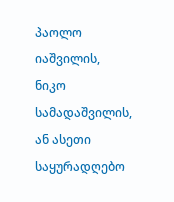პაოლო იაშვილის, ნიკო სამადაშვილის, ან ასეთი საყურადღებო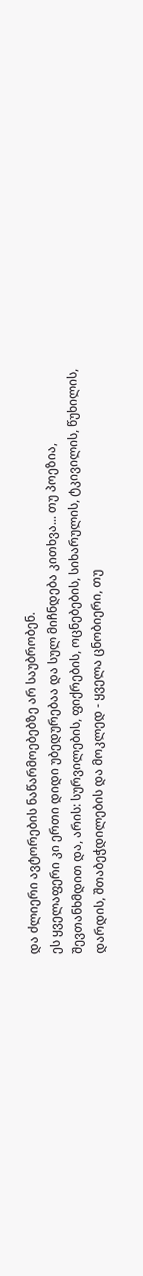და ძლიერი ავტორების ნაწარმოებებზე არ საუბრობენ.
ეს ყველაფერი კი ერთი დიდი უბედურებაა და სულ მიჩნდება კითხვა... თუ პოეზია, შევთანხმდით და, არის: სურვილების, ფიქრების, ოცნებების, სიხარულის, ტკივილის, წუხილის, დარდის, შთაბეჭდილების და მოკლედ - ყველა ცნობიერი, თუ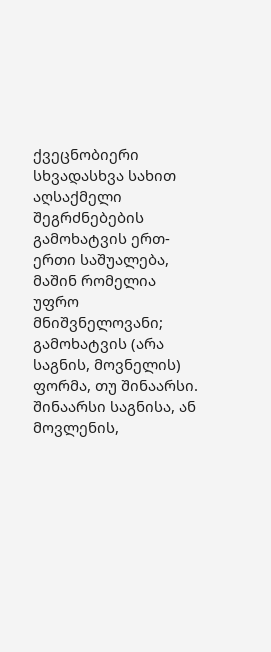ქვეცნობიერი სხვადასხვა სახით აღსაქმელი შეგრძნებების გამოხატვის ერთ-ერთი საშუალება, მაშინ რომელია უფრო მნიშვნელოვანი; გამოხატვის (არა საგნის, მოვნელის) ფორმა, თუ შინაარსი. შინაარსი საგნისა, ან მოვლენის,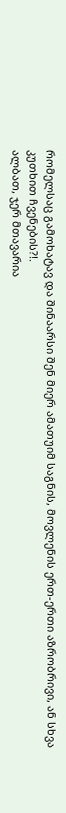რომელსაც გამოხატავ და შინაარსი შენ მიერ ამათუიმ საგნის, მოვლენის ერთ-ერთი აზრობრივი, ან სხვა კუთხით ჩვენების?!.
ალბათ, ჯერ მთავარია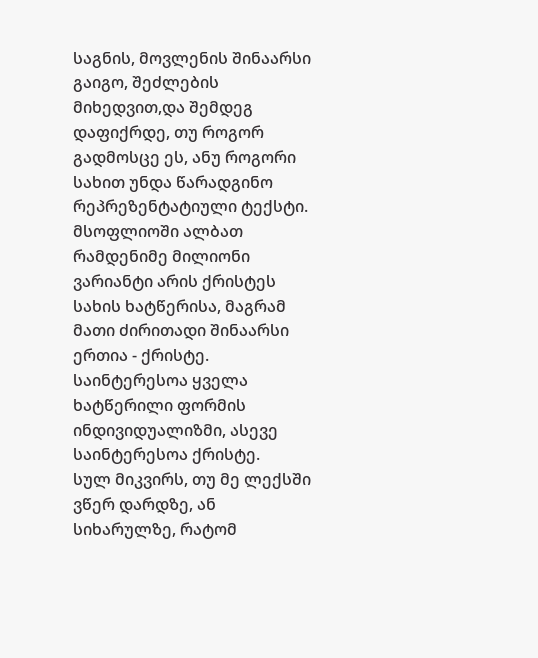საგნის, მოვლენის შინაარსი გაიგო, შეძლების მიხედვით,და შემდეგ დაფიქრდე, თუ როგორ გადმოსცე ეს, ანუ როგორი სახით უნდა წარადგინო რეპრეზენტატიული ტექსტი. მსოფლიოში ალბათ რამდენიმე მილიონი ვარიანტი არის ქრისტეს სახის ხატწერისა, მაგრამ მათი ძირითადი შინაარსი ერთია - ქრისტე. საინტერესოა ყველა ხატწერილი ფორმის ინდივიდუალიზმი, ასევე საინტერესოა ქრისტე.
სულ მიკვირს, თუ მე ლექსში ვწერ დარდზე, ან სიხარულზე, რატომ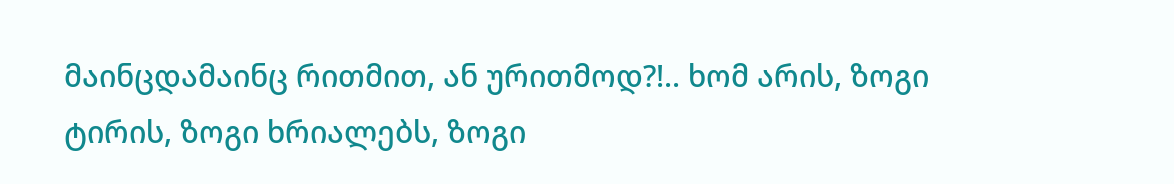მაინცდამაინც რითმით, ან ურითმოდ?!.. ხომ არის, ზოგი ტირის, ზოგი ხრიალებს, ზოგი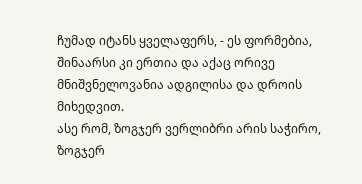ჩუმად იტანს ყველაფერს, - ეს ფორმებია, შინაარსი კი ერთია და აქაც ორივე მნიშვნელოვანია ადგილისა და დროის მიხედვით.
ასე რომ, ზოგჯერ ვერლიბრი არის საჭირო, ზოგჯერ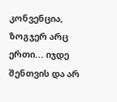კონვენცია, ზოგჯერ არც ერთი... იჯდე შენთვის და არ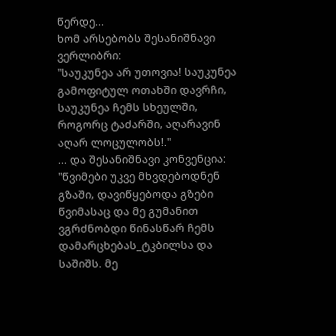წერდე...
ხომ არსებობს შესანიშნავი ვერლიბრი:
"საუკუნეა არ უთოვია! საუკუნეა გამოფიტულ ოთახში დავრჩი, საუკუნეა ჩემს სხეულში, როგორც ტაძარში, აღარავინ აღარ ლოცულობს!."
... და შესანიშნავი კონვენცია:
"წვიმები უკვე მხვდებოდნენ გზაში, დავიწყებოდა გზები წვიმასაც და მე გუმანით ვგრძნობდი წინასწარ ჩემს დამარცხებას_ტკბილსა და საშიშს. მე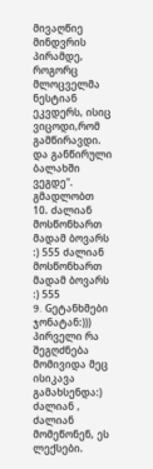მივაღწიე მინდვრის პირამდე, როგორც მლოცველმა ნესტიან ეკვდერს, ისიც ვიცოდი,რომ გამწირავდი. და განწირული ბალახში ვეგდე".
გმადლობთ
10. ძალიან მოსწონხართ მადამ ბოვარს :) 555 ძალიან მოსწონხართ მადამ ბოვარს :) 555
9. Gეტანხმები ჯონატან:))) პირველი რა შეგღძნება მომივიდა მეც ისიკავა გამახსენდა:) ძალიან , ძალიან მომეწონენ, ეს ლექსები.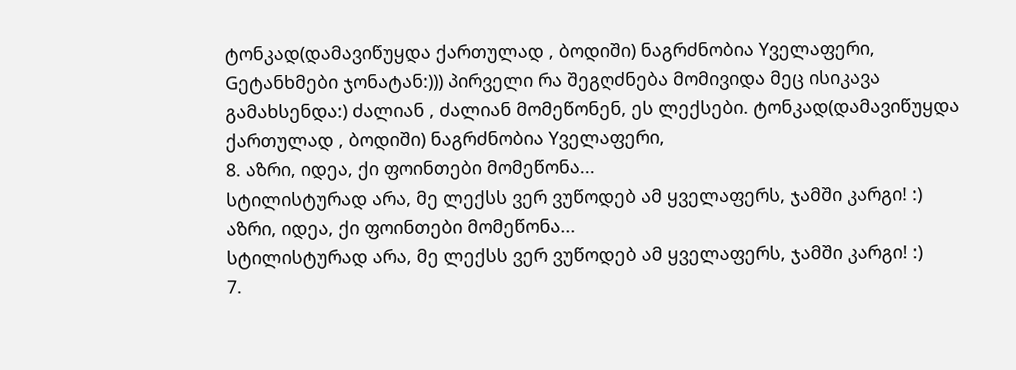ტონკად(დამავიწუყდა ქართულად , ბოდიში) ნაგრძნობია Yველაფერი, Gეტანხმები ჯონატან:))) პირველი რა შეგღძნება მომივიდა მეც ისიკავა გამახსენდა:) ძალიან , ძალიან მომეწონენ, ეს ლექსები. ტონკად(დამავიწუყდა ქართულად , ბოდიში) ნაგრძნობია Yველაფერი,
8. აზრი, იდეა, ქი ფოინთები მომეწონა...
სტილისტურად არა, მე ლექსს ვერ ვუწოდებ ამ ყველაფერს, ჯამში კარგი! :) აზრი, იდეა, ქი ფოინთები მომეწონა...
სტილისტურად არა, მე ლექსს ვერ ვუწოდებ ამ ყველაფერს, ჯამში კარგი! :)
7.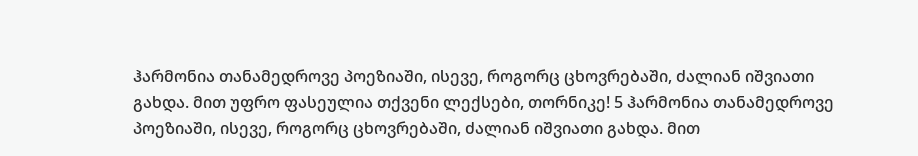ჰარმონია თანამედროვე პოეზიაში, ისევე, როგორც ცხოვრებაში, ძალიან იშვიათი გახდა. მით უფრო ფასეულია თქვენი ლექსები, თორნიკე! 5 ჰარმონია თანამედროვე პოეზიაში, ისევე, როგორც ცხოვრებაში, ძალიან იშვიათი გახდა. მით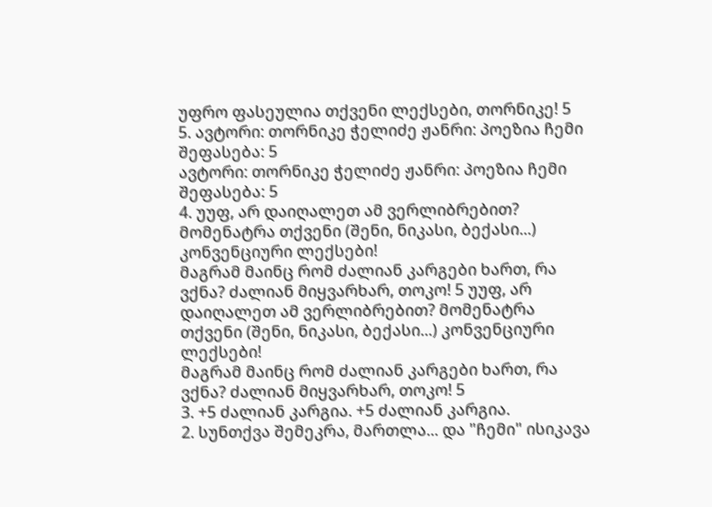უფრო ფასეულია თქვენი ლექსები, თორნიკე! 5
5. ავტორი: თორნიკე ჭელიძე ჟანრი: პოეზია ჩემი შეფასება: 5
ავტორი: თორნიკე ჭელიძე ჟანრი: პოეზია ჩემი შეფასება: 5
4. უუფ, არ დაიღალეთ ამ ვერლიბრებით? მომენატრა თქვენი (შენი, ნიკასი, ბექასი...) კონვენციური ლექსები!
მაგრამ მაინც რომ ძალიან კარგები ხართ, რა ვქნა? ძალიან მიყვარხარ, თოკო! 5 უუფ, არ დაიღალეთ ამ ვერლიბრებით? მომენატრა თქვენი (შენი, ნიკასი, ბექასი...) კონვენციური ლექსები!
მაგრამ მაინც რომ ძალიან კარგები ხართ, რა ვქნა? ძალიან მიყვარხარ, თოკო! 5
3. +5 ძალიან კარგია. +5 ძალიან კარგია.
2. სუნთქვა შემეკრა, მართლა... და "ჩემი" ისიკავა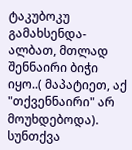ტაკუბოკუ გამახსენდა- ალბათ, მთლად შენნაირი ბიჭი იყო..( მაპატიეთ, აქ "თქვენნაირი" არ მოუხდებოდა). სუნთქვა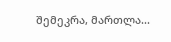შემეკრა, მართლა...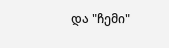და "ჩემი"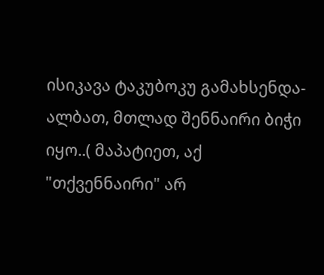ისიკავა ტაკუბოკუ გამახსენდა- ალბათ, მთლად შენნაირი ბიჭი იყო..( მაპატიეთ, აქ "თქვენნაირი" არ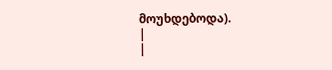მოუხდებოდა).
|
|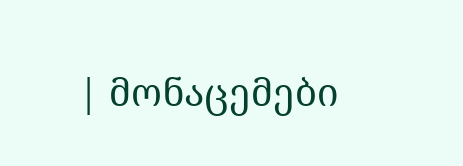| მონაცემები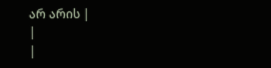არ არის |
|
|